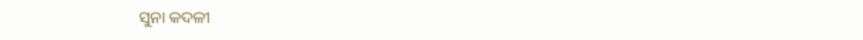ସୁନ‌ା କଦଳୀ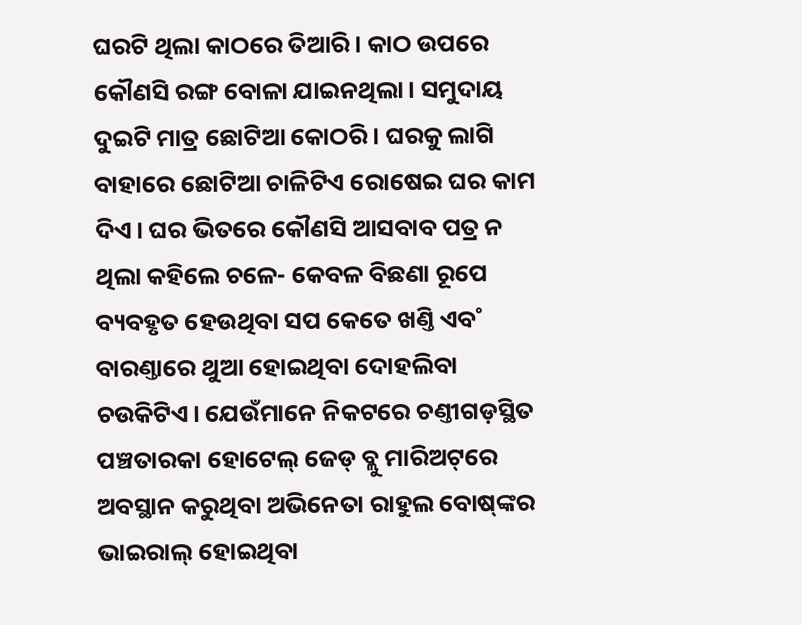ଘରଟି ଥିଲା କାଠରେ ତିଆରି। କାଠ ଉପରେ କୌଣସି ରଙ୍ଗ ବୋଳା ଯାଇନଥିଲା। ସମୁଦାୟ ଦୁଇଟି ମାତ୍ର ଛୋଟିଆ କୋଠରି। ଘରକୁ ଲାଗି ବାହାରେ ଛୋଟିଆ ଚାଳିଟିଏ ରୋଷେଇ ଘର କାମ ଦିଏ। ଘର ଭିତରେ କୌଣସି ଆସବାବ ପତ୍ର ନ ଥିଲା କହିଲେ ଚଳେ- କେବଳ ବିଛଣା ରୂପେ ବ୍ୟବହୃତ ହେଉଥିବା ସପ କେତେ ଖଣ୍ତି ଏବ˚ ବାରଣ୍ତାରେ ଥୁଆ ହୋଇଥିବା ଦୋହଲିବା ଚଉକିଟିଏ। ଯେଉଁମାନେ ନିକଟରେ ଚଣ୍ତୀଗଡ଼ସ୍ଥିତ ପଞ୍ଚତାରକା ହୋଟେଲ୍‌ ଜେଡ୍‌ ବ୍ଲୁ ମାରିଅଟ୍‌ରେ ଅବସ୍ଥାନ କରୁଥିବା ଅଭିନେତା ରାହୁଲ ବୋଷ୍‌ଙ୍କର ଭାଇରାଲ୍‌ ହୋଇଥିବା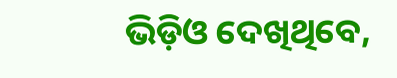ଭିଡ଼ିଓ ଦେଖିଥିବେ,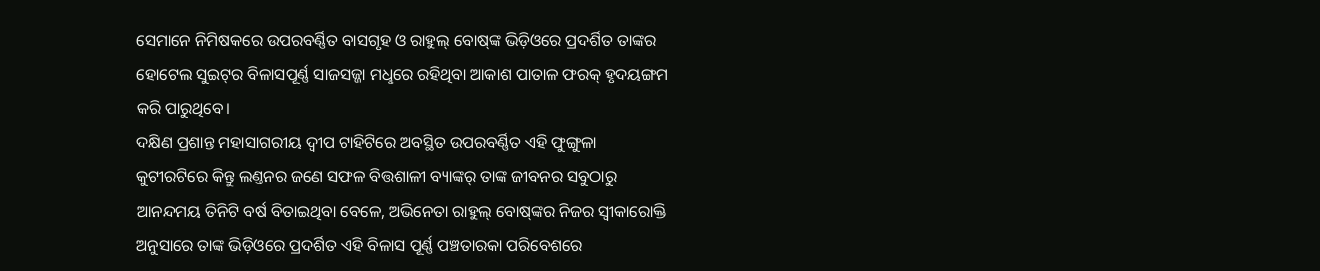ସେମାନେ ନିମିଷକରେ ଉପରବର୍ଣ୍ଣିତ ବାସଗୃହ ଓ ରାହୁଲ୍‌ ବୋଷ୍‌ଙ୍କ ଭିଡ଼ିଓରେ ପ୍ରଦର୍ଶିତ ତାଙ୍କର ହୋଟେଲ ସୁଇଟ୍‌ର ବିଳାସପୂର୍ଣ୍ଣ ସାଜସଜ୍ଜା ମଧୢରେ ରହିଥିବା ଆକାଶ ପାତାଳ ଫରକ୍‌ ହୃଦୟଙ୍ଗମ କରି ପାରୁଥିବେ।
ଦକ୍ଷିଣ ପ୍ରଶାନ୍ତ ମହାସାଗରୀୟ ଦ୍ବୀପ ଟାହିଟିରେ ଅବସ୍ଥିତ ଉପରବର୍ଣ୍ଣିତ ଏହି ଫୁଙ୍ଗୁଳା କୁଟୀରଟିରେ କିନ୍ତୁ ଲଣ୍ତନର ଜଣେ ସଫଳ ବିତ୍ତଶାଳୀ ବ୍ୟାଙ୍କର‌୍‌ ତାଙ୍କ ଜୀବନର ସବୁଠାରୁ ଆନନ୍ଦମୟ ତିନିଟି ବର୍ଷ ବିତାଇଥିବା ବେଳେ, ଅଭିନେତା ରାହୁଲ୍‌ ବୋଷ୍‌ଙ୍କର ନିଜର ସ୍ବୀକାରୋକ୍ତି ଅନୁସାରେ ତାଙ୍କ ଭିଡ଼ିଓରେ ପ୍ରଦର୍ଶିତ ଏହି ବିଳାସ ପୂର୍ଣ୍ଣ ପଞ୍ଚତାରକା ପରିବେଶରେ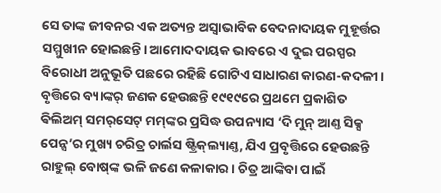ସେ ତାଙ୍କ ଜୀବନର ଏକ ଅତ୍ୟନ୍ତ ଅସ୍ବାଭାବିକ ବେଦନାଦାୟକ ମୁହୂର୍ତ୍ତର ସମ୍ମୁଖୀନ ହୋଇଛନ୍ତି। ଆମୋଦଦାୟକ ଭାବରେ ଏ ଦୁଇ ପରସ୍ପର ବିରୋଧୀ ଅନୁଭୂତି ପଛରେ ରହିଛି ଗୋଟିଏ ସାଧାରଣ କାରଣ-କଦଳୀ।
ବୃତ୍ତିରେ ବ୍ୟାଙ୍କର‌୍‌ ଜଣକ ହେଉଛନ୍ତି ୧୯୧୯ରେ ପ୍ରଥମେ ପ୍ରକାଶିତ ଵିଲିଅମ୍‌ ସମର‌୍‌ସେଟ୍‌ ମମ୍‌ଙ୍କର ପ୍ରସିଦ୍ଧ ଉପନ୍ୟାସ ‘ଦି ମୁନ୍‌ ଆଣ୍ତ ସିକ୍ସ ପେନ୍ସ’ର ମୁଖ୍ୟ ଚରିତ୍ର ଚାର୍ଲସ ଷ୍ଟ୍ରିକ୍‌ଲ୍ୟାଣ୍ତ, ଯିଏ ପ୍ରବୃତ୍ତିରେ ହେଉଛନ୍ତି ରାହୁଲ୍‌ ବୋଷ୍‌ଙ୍କ ଭଳି ଜଣେ କଳାକାର। ଚିତ୍ର ଆଙ୍କିବା ପାଇଁ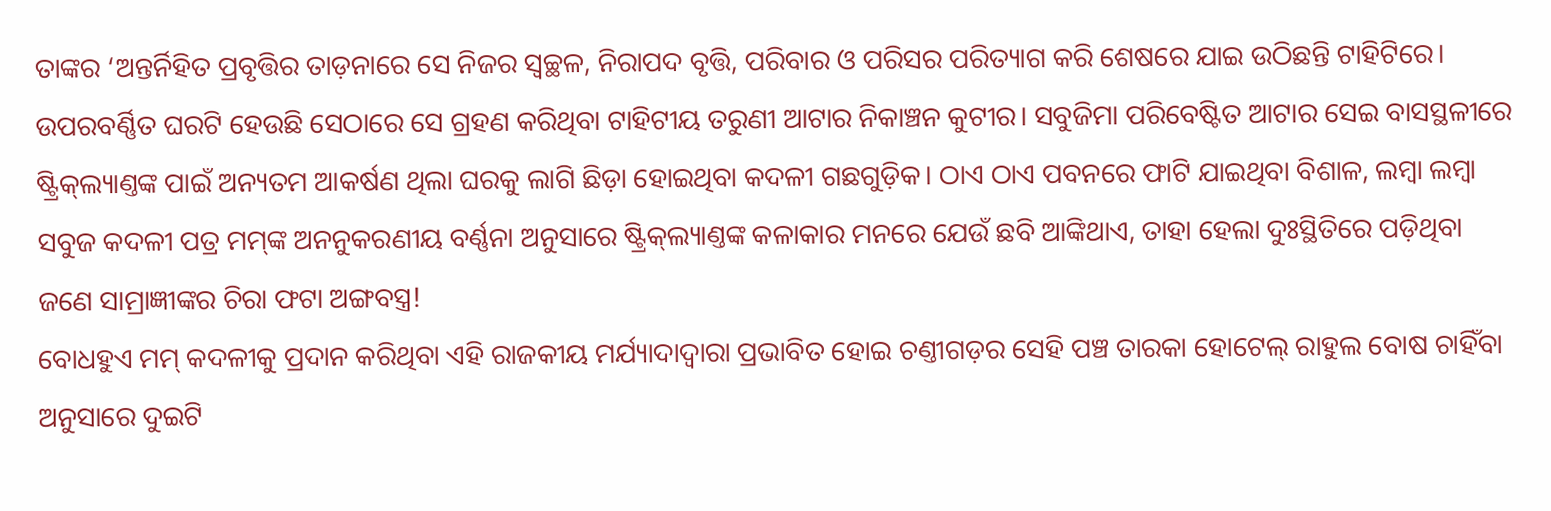ତାଙ୍କର ‘ଅନ୍ତର୍ନିହିତ ପ୍ରବୃତ୍ତିର ତାଡ଼ନାରେ ସେ ନିଜର ସ୍ବଚ୍ଛଳ, ନିରାପଦ ବୃତ୍ତି, ପରିବାର ଓ ପରିସର ପରିତ୍ୟାଗ କରି ଶେଷରେ ଯାଇ ଉଠିଛନ୍ତି ଟାହିଟିରେ। ଉପରବର୍ଣ୍ଣିତ ଘରଟି ହେଉଛି ସେଠାରେ ସେ ଗ୍ରହଣ କରିଥିବା ଟାହିଟୀୟ ତରୁଣୀ ଆଟାର ନିକାଞ୍ଚନ କୁଟୀର। ସବୁଜିମା ପରିବେଷ୍ଟିତ ଆଟାର ସେଇ ବାସସ୍ଥଳୀରେ ଷ୍ଟ୍ରିକ୍‌ଲ୍ୟାଣ୍ତଙ୍କ ପାଇଁ ଅନ୍ୟତମ ଆକର୍ଷଣ ଥିଲା ଘରକୁ ଲାଗି ଛିଡ଼ା ହୋଇଥିବା କଦଳୀ ଗଛଗୁଡ଼ିକ। ଠାଏ ଠାଏ ପବନରେ ଫାଟି ଯାଇଥିବା ବିଶାଳ, ଲମ୍ବା ଲମ୍ବା ସବୁଜ କଦଳୀ ପତ୍ର ମମ୍‌ଙ୍କ ଅନନୁକରଣୀୟ ବର୍ଣ୍ଣନା ଅନୁସାରେ ଷ୍ଟ୍ରିକ୍‌ଲ୍ୟାଣ୍ତଙ୍କ କଳାକାର ମନରେ ଯେଉଁ ଛବି ଆଙ୍କିଥାଏ, ତାହା ହେଲା ଦୁଃସ୍ଥିତିରେ ପଡ଼ିଥିବା ଜଣେ ସାମ୍ରାଜ୍ଞୀଙ୍କର ଚିରା ଫଟା ଅଙ୍ଗବସ୍ତ୍ର!
ବୋଧହୁଏ ମମ୍‌ କଦଳୀକୁ ପ୍ରଦାନ କରିଥିବା ଏହି ରାଜକୀୟ ମର୍ଯ୍ୟାଦାଦ୍ବାରା ପ୍ରଭାବିତ ହୋଇ ଚଣ୍ତୀଗଡ଼ର ସେହି ପଞ୍ଚ ତାରକା ହୋଟେଲ୍‌ ରାହୁଲ ବୋଷ ଚାହିଁବା ଅନୁସାରେ ଦୁଇଟି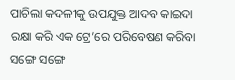ପାଚିଲା କଦଳୀକୁ ଉପଯୁକ୍ତ ଆଦବ କାଇଦା ରକ୍ଷା କରି ଏକ ଟ୍ରେ’ରେ ପରିବେଷଣ କରିବା ସଙ୍ଗେ ସଙ୍ଗେ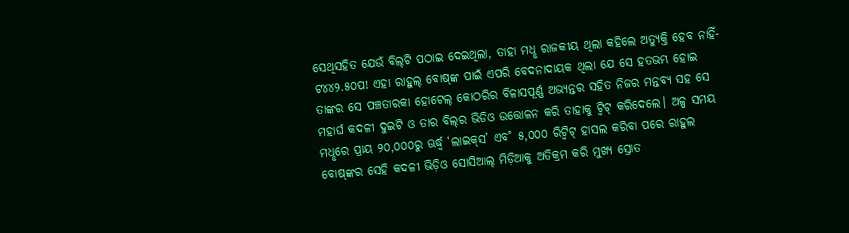ସେଥିସହିତ ଯେଉଁ ବିଲ୍‌ଟି ପଠାଇ ଦେଇଥିଲା, ତାହା ମଧୢ ରାଜକୀୟ ଥିଲା କହିଲେ ଅତ୍ୟୁକ୍ତି ହେବ ନାହିଁ- ଟ୪୪୨.୫୦ପ! ଏହା ରାହୁଲ୍‌ ବୋଷ୍‌ଙ୍କ ପାଇଁ ଏପରି ବେଦନାଦାୟକ ଥିଲା ଯେ ସେ ହତଭମ୍ଭ ହୋଇ ତାଙ୍କର ସେ ପଞ୍ଚତାରକା ହୋଟେଲ୍‌ କୋଠରିର ବିଳାସପୂର୍ଣ୍ଣ ଅଭ୍ୟନ୍ତର ସହିତ ନିଜର ମନ୍ତବ୍ୟ ସହ ସେ ମହାର୍ଘ କଦଳୀ ଦୁଇଟି ଓ ତାର ବିଲ୍‌ର ଭିଡିଓ ଉତ୍ତୋଳନ କରି ତାହାକୁ ଟ୍ବିଟ୍‌ କରିଦେଲେ। ଅଳ୍ପ ସମୟ ମଧୢରେ ପ୍ରାୟ ୨୦,୦୦୦ରୁ ଊର୍ଦ୍ଧ୍ବ ‘ଲାଇକ୍‌ସ’ ଏବ˚ ୫,୦୦୦ ରିଟ୍ବିଟ୍‌ ହାସଲ କରିବା ପରେ ରାହୁଲ ବୋଷ୍‌ଙ୍କର ସେହି କଦଳୀ ଭିଡ଼ିଓ ସୋସିଆଲ୍‌ ମିଡ଼ିଆକୁ ଅତିକ୍ରମ କରି ମୁଖ୍ୟ ସ୍ରୋତ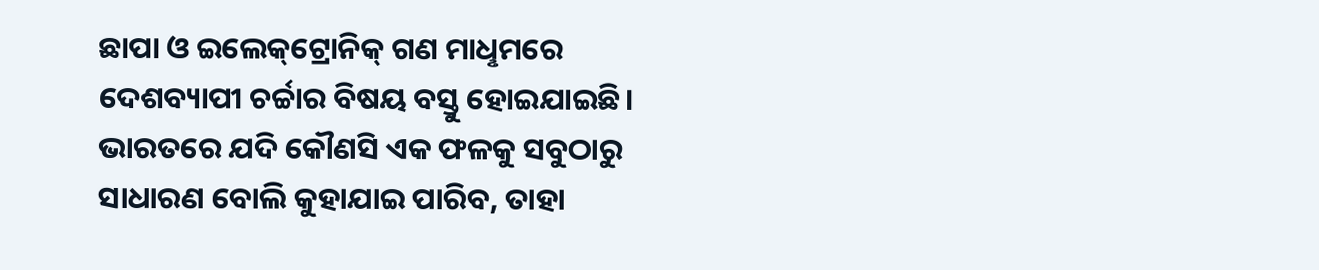ଛାପା ଓ ଇଲେକ୍‌ଟ୍ରୋନିକ୍‌ ଗଣ ମାଧୢମରେ ଦେଶବ୍ୟାପୀ ଚର୍ଚ୍ଚାର ବିଷୟ ବସ୍ତୁ ହୋଇଯାଇଛି।
ଭାରତରେ ଯଦି କୌଣସି ଏକ ଫଳକୁ ସବୁଠାରୁ ସାଧାରଣ ବୋଲି କୁହାଯାଇ ପାରିବ, ତାହା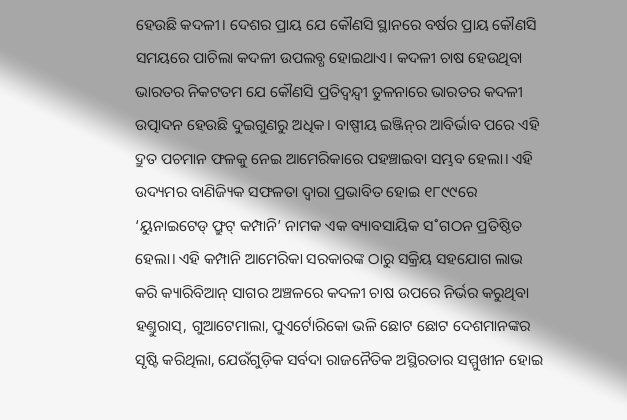ହେଉଛି କଦଳୀ। ଦେଶର ପ୍ରାୟ ଯେ କୌଣସି ସ୍ଥାନରେ ବର୍ଷର ପ୍ରାୟ କୌଣସି ସମୟରେ ପାଚିଲା କଦଳୀ ଉପଲବ୍ଧ ହୋଇଥାଏ। କଦଳୀ ଚାଷ ହେଉଥିବା ଭାରତର ନିକଟତମ ଯେ କୌଣସି ପ୍ରତିଦ୍ବନ୍ଦ୍ବୀ ତୁଳନାରେ ଭାରତର କଦଳୀ ଉତ୍ପାଦନ ହେଉଛି ଦୁଇଗୁଣରୁ ଅଧିକ। ବାଷ୍ପୀୟ ଇଞ୍ଜିନ୍‌ର ଆବିର୍ଭାବ ପରେ ଏହି ଦ୍ରୁତ ପଚମାନ ଫଳକୁ ନେଇ ଆମେରିକାରେ ପହଞ୍ଚାଇବା ସମ୍ଭବ ହେଲା। ଏହି ଉଦ୍ୟମର ବାଣିଜ୍ୟିକ ସଫଳତା ଦ୍ବାରା ପ୍ରଭାବିତ ହୋଇ ୧୮୯୯ରେ ‘ୟୁନାଇଟେଡ୍‌ ଫ୍ରୁଟ୍‌ କମ୍ପାନି’ ନାମକ ଏକ ବ୍ୟାବସାୟିକ ସ˚ଗଠନ ପ୍ରତିଷ୍ଠିତ ହେଲା। ଏହି କମ୍ପାନି ଆମେରିକା ସରକାରଙ୍କ ଠାରୁ ସକ୍ରିୟ ସହଯୋଗ ଲାଭ କରି କ୍ୟାରିବିଆନ୍‌ ସାଗର ଅଞ୍ଚଳରେ କଦଳୀ ଚାଷ ଉପରେ ନିର୍ଭର କରୁଥିବା ହଣ୍ତୁରାସ୍‌, ଗୁଆଟେମାଲା, ପୁଏର୍ଟୋରିକୋ ଭଳି ଛୋଟ ଛୋଟ ଦେଶମାନଙ୍କର ସୃଷ୍ଟି କରିଥିଲା, ଯେଉଁଗୁଡ଼ିକ ସର୍ବଦା ରାଜନୈତିକ ଅସ୍ଥିରତାର ସମ୍ମୁଖୀନ ହୋଇ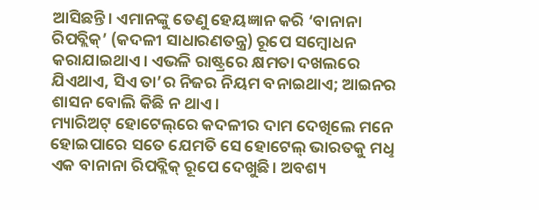ଆସିଛନ୍ତି। ଏମାନଙ୍କୁ ତେଣୁ ହେୟଜ୍ଞାନ କରି ‘ବାନାନା ରିପବ୍ଲିକ୍‌’ (କଦଳୀ ସାଧାରଣତନ୍ତ୍ର) ରୂପେ ସମ୍ବୋଧନ କରାଯାଇଥାଏ। ଏଭଳି ରାଷ୍ଟ୍ରରେ କ୍ଷମତା ଦଖଲରେ ଯିଏଥାଏ, ସିଏ ତା’ର ନିଜର ନିୟମ ବନାଇଥାଏ; ଆଇନର ଶାସନ ବୋଲି କିଛି ନ ଥାଏ।
ମ୍ୟାରିଅଟ୍‌ ହୋଟେଲ୍‌ରେ କଦଳୀର ଦାମ ଦେଖିଲେ ମନେ ହୋଇପାରେ ସତେ ଯେମତି ସେ ହୋଟେଲ୍‌ ଭାରତକୁ ମଧୢ ଏକ ବାନାନା ରିପବ୍ଲିକ୍‌ ରୂପେ ଦେଖୁଛି। ଅବଶ୍ୟ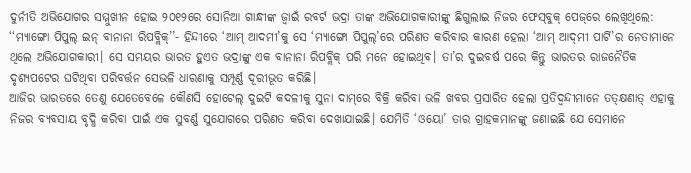ଦୁର୍ନୀତି ଅଭିଯୋଗର ସମ୍ମୁଖୀନ ହୋଇ ୨୦୧୨ରେ ସୋନିଆ ଗାନ୍ଧୀଙ୍କ ଜ୍ବାଇଁ ରବର୍ଟ ଭଦ୍ରା ତାଙ୍କ ଅଭିଯୋଗକାରୀଙ୍କୁ ଛିଗୁଲାଇ ନିଜର ଫେସ୍‌ବୁକ୍‌ ପେଜ୍‌ରେ ଲେଖିଥିଲେ: ‘‘ମ୍ୟାଙ୍ଗୋ ପିପୁଲ୍‌ ଇନ୍‌ ବାନାନା ରିପବ୍ଲିକ୍‌’’- ହିନ୍ଦୀରେ ‘ଆମ୍‌ ଆଦମୀ’କୁ ସେ ‘ମ୍ୟାଙ୍ଗୋ ପିପୁଲ୍‌’ରେ ପରିଣତ କରିବାର କାରଣ ହେଲା ‘ଆମ୍‌ ଆଦ୍‌ମୀ ପାର୍ଟି’ର ନେତାମାନେ ଥିଲେ ଅଭିଯୋଗକାରୀ। ସେ ସମୟର ଭାରତ ହୁଏତ ଭଦ୍ରାଙ୍କୁ ଏକ ବାନାନା ରିପବ୍ଲିକ୍‌ ପରି ମନେ ହୋଇଥିବ। ତା’ର ଦୁଇବର୍ଷ ପରେ କିନ୍ତୁ ଭାରତର ରାଜନୈତିକ ଦୃଶ୍ୟପଟ‌େର ଘଟିଥିବା ପରିବର୍ତ୍ତନ ସେଭଳି ଧାରଣାକୁ ସମ୍ପୂର୍ଣ୍ଣ ଦୂରୀଭୂତ କରିଛି।
ଆଜିର ଭାରତରେ ତେଣୁ ଯେତେବେଳେ କୌଣସି ହୋଟେଲ୍‌ ଦୁଇଟି କଦଳୀକୁ ସୁନା ଦାମ୍‌ରେ ବିକ୍ରି କରିବା ଭଳି ଖବର ପ୍ରସାରିତ ହେଲା ପ୍ରତିଦ୍ବନ୍ଦୀମାନେ ତତ୍‌କ୍ଷଣାତ୍‌ ଏହାକୁ ନିଜର ବ୍ୟବସାୟ ବୃଦ୍ଧି କରିବା ପାଇଁ ଏକ ସୁବର୍ଣ୍ଣ ସୁଯୋଗରେ ପରିଣତ କରିବା ଦେଖାଯାଇଛି। ଯେମିତି ‘ଓୟୋ’ ତାର ଗ୍ରାହକମାନଙ୍କୁ ଜଣାଇଛି ଯେ ସେମାନେ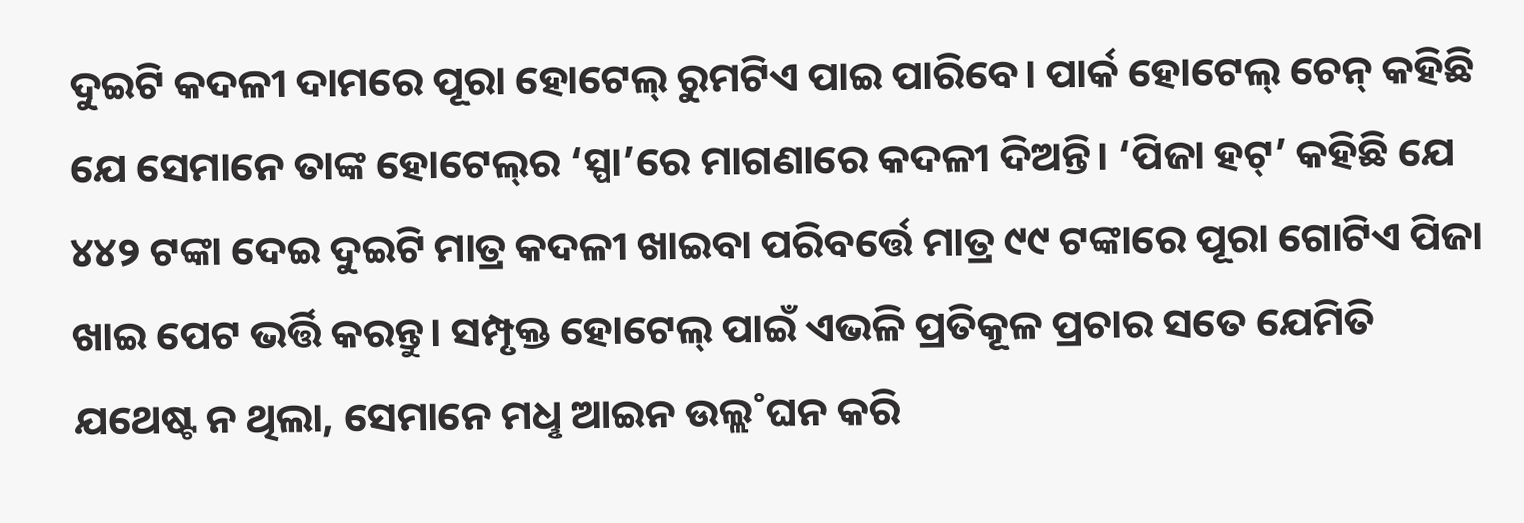ଦୁଇଟି କଦଳୀ ଦାମରେ ପୂରା ହୋଟେଲ୍‌ ରୁମଟିଏ ପାଇ ପାରିବେ। ପାର୍କ ହୋଟେଲ୍‌ ଚେନ୍‌ କହିଛି ଯେ ସେମାନେ ତାଙ୍କ ହୋଟେଲ୍‌ର ‘ସ୍ପା’ରେ ମାଗଣାରେ କଦଳୀ ଦିଅନ୍ତି। ‘ପିଜା ହଟ୍‌’ କହିଛି ଯେ ୪୪୨ ଟଙ୍କା ଦେଇ ଦୁଇଟି ମାତ୍ର କଦଳୀ ଖାଇବା ପରିବର୍ତ୍ତେ ମାତ୍ର ୯୯ ଟଙ୍କାରେ ପୂରା ଗୋଟିଏ ପିଜା ଖାଇ ପେଟ ଭର୍ତ୍ତି କରନ୍ତୁ। ସମ୍ପୃକ୍ତ ହୋଟେଲ୍‌ ପାଇଁ ଏଭଳି ପ୍ରତିକୂଳ ପ୍ରଚାର ସତେ ଯେମିତି ଯଥେଷ୍ଟ ନ ଥିଲା, ସେମାନେ ମଧୢ ଆଇନ ଉଲ୍ଲ˚ଘନ କରି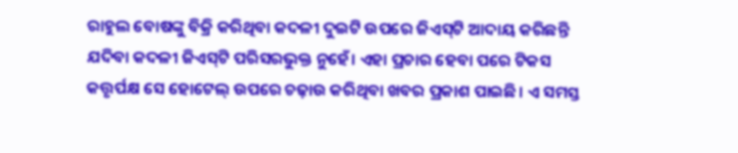ରାହୁଲ ବୋଷଙ୍କୁ ବିକ୍ରି କରିଥିବା କଦଳୀ ଦୁଇଟି ଉପରେ ଜିଏସ୍‌ଟି ଆଦାୟ କରିଛନ୍ତି ଯଦିବା କଦଳୀ ଜିଏସ୍‌ଟି ପରିସରଭୁକ୍ତ ନୁହେଁ। ଏହା ପ୍ରଚାର ହେବା ପରେ ଟିକସ କତ୍ତୃର୍ପକ୍ଷ ସେ ହୋଟେଲ୍‌ ଉପରେ ଚଢ଼ାଉ କରିଥିବା ଖବର ପ୍ରକାଶ ପାଇଛି। ଏ ସମସ୍ତ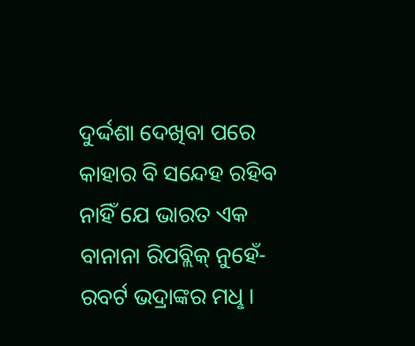ଦୁର୍ଦ୍ଦଶା ଦେଖିବା ପରେ କାହାର ବି ସନ୍ଦେହ ରହିବ ନାହିଁ ଯେ ଭାରତ ଏକ ବାନାନା ରିପବ୍ଲିକ୍‌ ନୁହେଁ- ରବର୍ଟ ଭଦ୍ରାଙ୍କର ମଧୢ।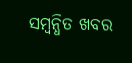ସମ୍ବନ୍ଧିତ ଖବର